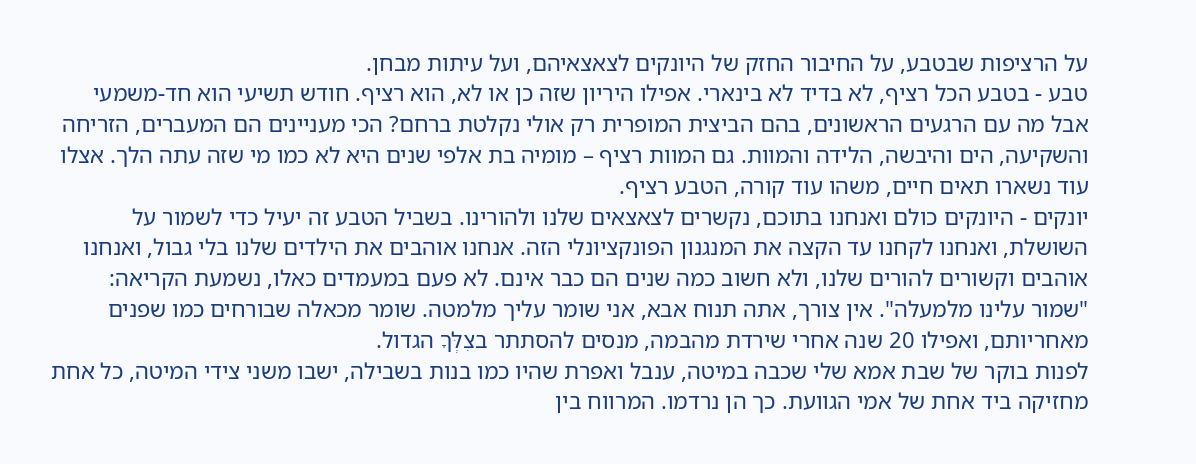על הרציפות שבטבע, על החיבור החזק של היונקים לצאצאיהם, ועל עיתות מבחן.
טבע - בטבע הכל רציף, לא בדיד לא בינארי. אפילו היריון שזה כן או לא, הוא רציף. חודש תשיעי הוא חד-משמעי אבל מה עם הרגעים הראשונים, בהם הביצית המופרית רק אולי נקלטת ברחם? הכי מעניינים הם המעברים, הזריחה והשקיעה, הים והיבשה, הלידה והמוות. גם המוות רציף – מומיה בת אלפי שנים היא לא כמו מי שזה עתה הלך. אצלו עוד נשארו תאים חיים, משהו עוד קורה, הטבע רציף.
יונקים - היונקים כולם ואנחנו בתוכם, נקשרים לצאצאים שלנו ולהורינו. בשביל הטבע זה יעיל כדי לשמור על השושלת, ואנחנו לקחנו עד הקצה את המנגנון הפונקציונלי הזה. אנחנו אוהבים את הילדים שלנו בלי גבול, ואנחנו אוהבים וקשורים להורים שלנו, ולא חשוב כמה שנים הם כבר אינם. לא פעם במעמדים כאלו, נשמעת הקריאה: "שמור עלינו מלמעלה". אין צורך, אתה תנוח אבא, אני שומר עליך מלמטה. שומר מכאלה שבורחים כמו שפנים מאחריותם, ואפילו 20 שנה אחרי שירדת מהבמה, מנסים להסתתר בצִלְּךָ הגדול.
לפנות בוקר של שבת אמא שלי שכבה במיטה, ענבל ואפרת שהיו כמו בנות בשבילה, ישבו משני צידי המיטה, כל אחת מחזיקה ביד אחת של אמי הגוועת. כך הן נרדמו. המרווח בין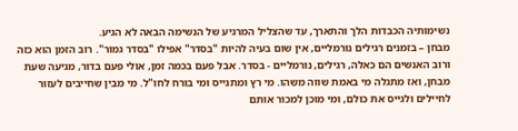נשימותיה הכבדות הלך והתארך, עד שהצליל המרגיע של הנשימה הבאה לא הגיע.
מבחן – בזמנים רגילים נורמליים, אין שום בעיה להיות "בסדר" אפילו "בסדר גמור". רוב הזמן הוא כזה ורוב האנשים הם כאלה, רגילים, נורמליים - בסדר. אבל פעם בכמה זמן, אולי פעם בדור, מגיעה שעת מבחן, ואז מתגלה מי באמת שווה משהו. מי רץ ומתגייס ומי בורח לחו"ל. מי מבין שחייבים לעזור לחיילים ולגייס את כולם, ומי מוכן למכור אותם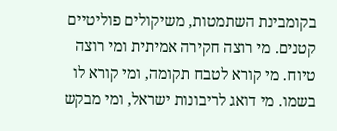בקומבינת השתמטות, משיקולים פוליטיים קטנים. מי רוצה חקירה אמיתית ומי רוצה טיוח. מי קורא לטבח תקומה, ומי קורא לו בשמו. מי דואג לריבונות ישראל, ומי מבקש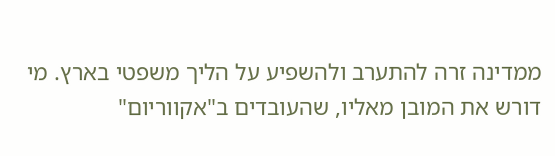ממדינה זרה להתערב ולהשפיע על הליך משפטי בארץ. מי דורש את המובן מאליו, שהעובדים ב"אקווריום"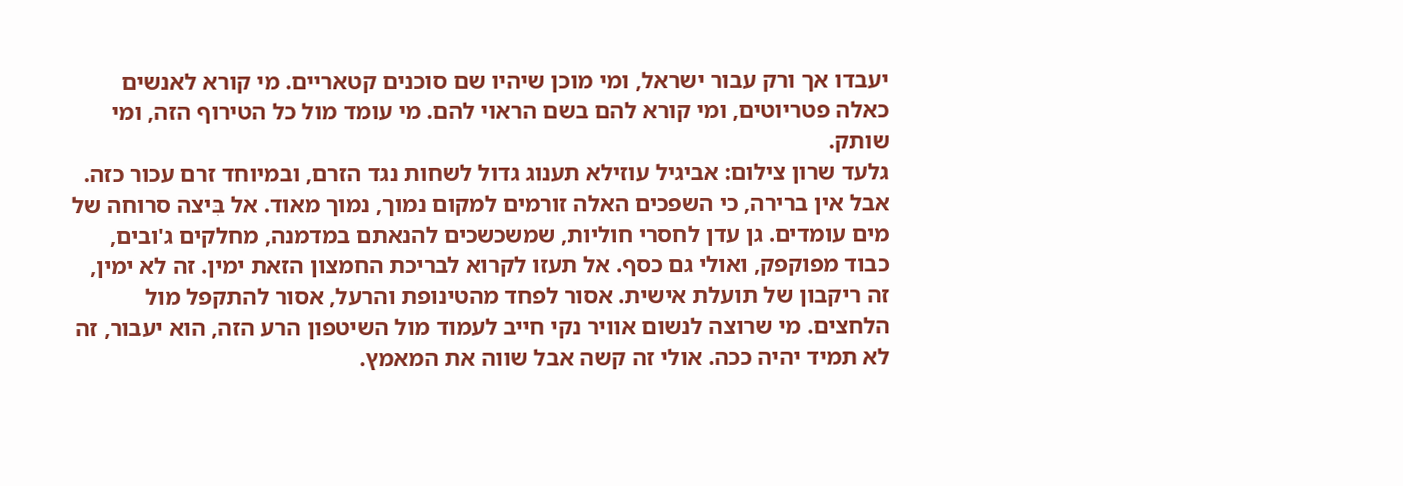יעבדו אך ורק עבור ישראל, ומי מוכן שיהיו שם סוכנים קטאריים. מי קורא לאנשים כאלה פטריוטים, ומי קורא להם בשם הראוי להם. מי עומד מול כל הטירוף הזה, ומי שותק.
גלעד שרון צילום: אביגיל עוזילא תענוג גדול לשחות נגד הזרם, ובמיוחד זרם עכור כזה. אבל אין ברירה, כי השפכים האלה זורמים למקום נמוך, נמוך מאוד. אל בִּיצה סרוחה של מים עומדים. גן עדן לחסרי חוליות, שמשכשכים להנאתם במדמנה, מחלקים ג'ובים, כבוד מפוקפק, ואולי גם כסף. אל תעזו לקרוא לבריכת החמצון הזאת ימין. זה לא ימין, זה ריקבון של תועלת אישית. אסור לפחד מהטינופת והרעל, אסור להתקפל מול הלחצים. מי שרוצה לנשום אוויר נקי חייב לעמוד מול השיטפון הרע הזה, הוא יעבור, זה לא תמיד יהיה ככה. אולי זה קשה אבל שווה את המאמץ.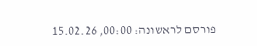פורסם לראשונה: 00:00, 15.02.26